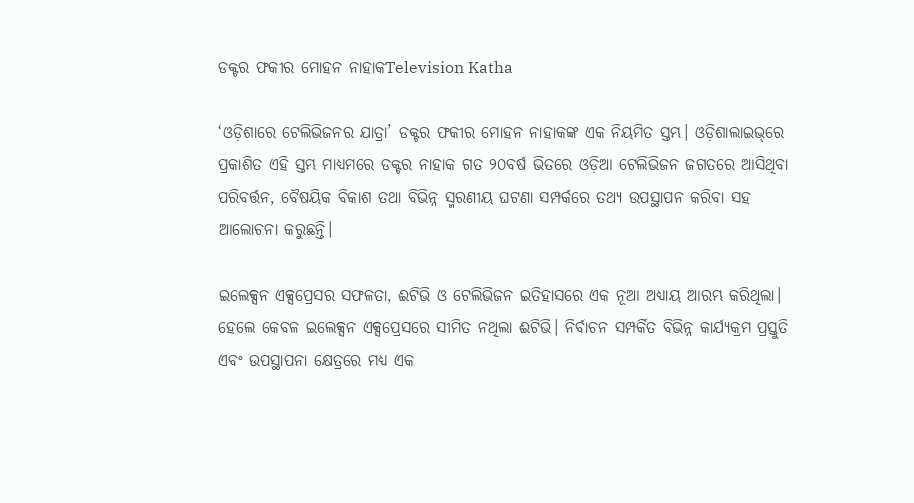ଡକ୍ଟର ଫକୀର ମୋହନ ନାହାକTelevision Katha

‘ଓଡ଼ିଶାରେ ଟେଲିଭିଜନର ଯାତ୍ରା’ ଡକ୍ଟର ଫକୀର ମୋହନ ନାହାକଙ୍କ ଏକ ନିୟମିତ ସ୍ତମ୍ଭ। ଓଡ଼ିଶାଲାଇଭ୍‌ରେ ପ୍ରକାଶିତ ଏହି ସ୍ତମ୍ଭ ମାଧ୍ୟମରେ ଡକ୍ଟର ନାହାକ ଗତ ୨୦ବର୍ଷ ଭିତରେ ଓଡ଼ିଆ ଟେଲିଭିଜନ ଜଗତରେ ଆସିଥିବା ପରିବର୍ତ୍ତନ, ବୈଷୟିକ ବିକାଶ ତଥା ବିଭିନ୍ନ ସ୍ମରଣୀୟ ଘଟଣା ସମ୍ପର୍କରେ ତଥ୍ୟ ଉପସ୍ଥାପନ କରିବା ସହ ଆଲୋଚନା କରୁଛନ୍ତି।

ଇଲେକ୍ସନ ଏକ୍ସପ୍ରେସର ସଫଳତା, ଈଟିଭି ଓ ଟେଲିଭିଜନ ଇତିହାସରେ ଏକ ନୂଆ ଅଧ୍ୟାୟ ଆରମ୍ଭ କରିଥିଲା। ହେଲେ କେବଳ ଇଲେକ୍ସନ ଏକ୍ସପ୍ରେସରେ ସୀମିତ ନଥିଲା ଈଟିଭି। ନିର୍ବାଚନ ସମ୍ପର୍କିତ ବିଭିନ୍ନ କାର୍ଯ୍ୟକ୍ରମ ପ୍ରସ୍ତୁତି ଏବଂ ଉପସ୍ଥାପନା କ୍ଷେତ୍ରରେ ମଧ୍ୟ ଏକ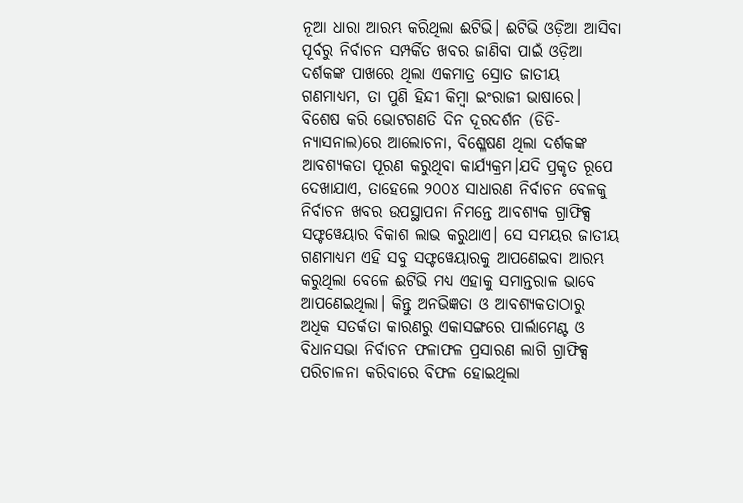ନୂଆ ଧାରା ଆରମ୍ଭ କରିଥିଲା ଈଟିଭି। ଈଟିଭି ଓଡ଼ିଆ ଆସିବା ପୂର୍ବରୁ ନିର୍ବାଚନ ସମ୍ପର୍କିତ ଖବର ଜାଣିବା ପାଇଁ ଓଡ଼ିଆ ଦର୍ଶକଙ୍କ ପାଖରେ ଥିଲା ଏକମାତ୍ର ସ୍ରୋତ ଜାତୀୟ ଗଣମାଧ୍ୟମ, ତା ପୁଣି ହିନ୍ଦୀ କିମ୍ବା ଇଂରାଜୀ ଭାଷାରେ। ବିଶେଷ କରି ଭୋଟଗଣତି ଦିନ ଦୂରଦର୍ଶନ (ଡିଡି-ନ୍ୟାସନାଲ)ରେ ଆଲୋଚନା, ବିଶ୍ଳେଷଣ ଥିଲା ଦର୍ଶକଙ୍କ ଆବଶ୍ୟକତା ପୂରଣ କରୁଥିବା କାର୍ଯ୍ୟକ୍ରମ।ଯଦି ପ୍ରକୃତ ରୂପେ ଦେଖାଯାଏ, ତାହେଲେ ୨୦୦୪ ସାଧାରଣ ନିର୍ବାଚନ ବେଳକୁ ନିର୍ବାଚନ ଖବର ଉପସ୍ଥାପନା ନିମନ୍ତେ ଆବଶ୍ୟକ ଗ୍ରାଫିକ୍ସ ସଫ୍ଟୱେୟାର ବିକାଶ ଲାଭ କରୁଥାଏ। ସେ ସମୟର ଜାତୀୟ ଗଣମାଧ୍ୟମ ଏହି ସବୁ ସଫ୍ଟୱେୟାରକୁ ଆପଣେଇବା ଆରମ୍ଭ କରୁଥିଲା ବେଳେ ଈଟିଭି ମଧ୍ୟ ଏହାକୁ ସମାନ୍ତରାଳ ଭାବେ ଆପଣେଇଥିଲା। କିନ୍ତୁ ଅନଭିଜ୍ଞତା ଓ ଆବଶ୍ୟକତାଠାରୁ ଅଧିକ ସତର୍କତା କାରଣରୁ ଏକାସଙ୍ଗରେ ପାର୍ଲାମେଣ୍ଟ ଓ ବିଧାନସଭା ନିର୍ବାଚନ ଫଳାଫଳ ପ୍ରସାରଣ ଲାଗି ଗ୍ରାଫିକ୍ସ ପରିଚାଳନା କରିବାରେ ବିଫଳ ହୋଇଥିଲା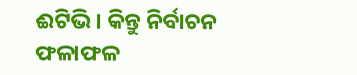ଈଟିଭି। କିନ୍ତୁ ନିର୍ବାଚନ ଫଳାଫଳ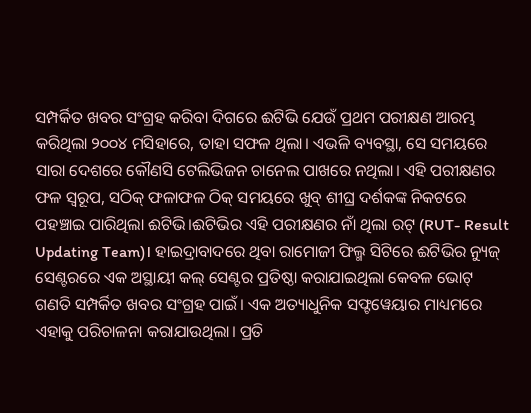ସମ୍ପର୍କିତ ଖବର ସଂଗ୍ରହ କରିବା ଦିଗରେ ଈଟିଭି ଯେଉଁ ପ୍ରଥମ ପରୀକ୍ଷଣ ଆରମ୍ଭ କରିଥିଲା ୨୦୦୪ ମସିହାରେ, ତାହା ସଫଳ ଥିଲା। ଏଭଳି ବ୍ୟବସ୍ଥା, ସେ ସମୟରେ ସାରା ଦେଶରେ କୌଣସି ଟେଲିଭିଜନ ଚାନେଲ ପାଖରେ ନଥିଲା। ଏହି ପରୀକ୍ଷଣର ଫଳ ସ୍ୱରୂପ, ସଠିକ୍ ଫଳାଫଳ ଠିକ୍ ସମୟରେ ଖୁବ୍ ଶୀଘ୍ର ଦର୍ଶକଙ୍କ ନିକଟରେ ପହଞ୍ଚାଇ ପାରିଥିଲା ଈଟିଭି।ଈଟିଭିର ଏହି ପରୀକ୍ଷଣର ନାଁ ଥିଲା ରଟ୍ (RUT- Result Updating Team)। ହାଇଦ୍ରାବାଦରେ ଥିବା ରାମୋଜୀ ଫିଲ୍ମ ସିଟିରେ ଈଟିଭିର ନ୍ୟୁଜ୍ ସେଣ୍ଟରରେ ଏକ ଅସ୍ଥାୟୀ କଲ୍ ସେଣ୍ଟର ପ୍ରତିଷ୍ଠା କରାଯାଇଥିଲା କେବଳ ଭୋଟ୍ ଗଣତି ସମ୍ପର୍କିତ ଖବର ସଂଗ୍ରହ ପାଇଁ। ଏକ ଅତ୍ୟାଧୁନିକ ସଫ୍ଟୱେୟାର ମାଧ୍ୟମରେ ଏହାକୁ ପରିଚାଳନା କରାଯାଉଥିଲା। ପ୍ରତି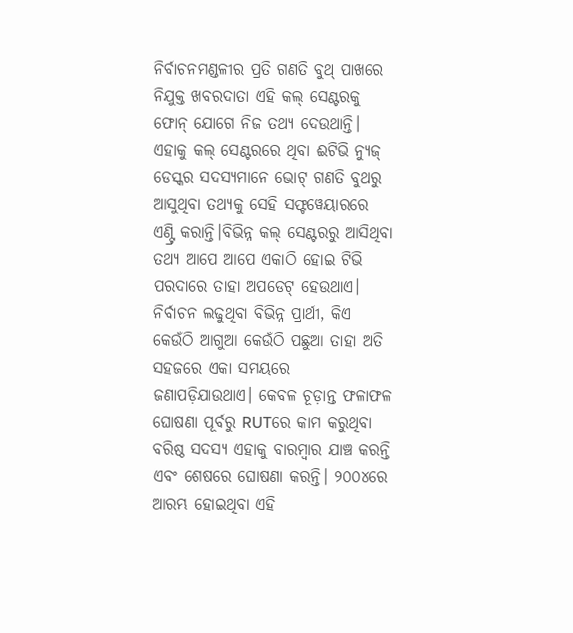ନିର୍ବାଚନମଣ୍ଡଳୀର ପ୍ରତି ଗଣତି ବୁଥ୍ ପାଖରେ ନିଯୁକ୍ତ ଖବରଦାତା ଏହି କଲ୍ ସେଣ୍ଟରକୁ ଫୋନ୍ ଯୋଗେ ନିଜ ତଥ୍ୟ ଦେଉଥାନ୍ତି। ଏହାକୁ କଲ୍ ସେଣ୍ଟରରେ ଥିବା ଈଟିଭି ନ୍ୟୁଜ୍ ଡେସ୍କର ସଦସ୍ୟମାନେ ଭୋଟ୍ ଗଣତି ବୁଥରୁ ଆସୁଥିବା ତଥ୍ୟକୁ ସେହି ସଫ୍ଟୱେୟାରରେ ଏଣ୍ଟ୍ରି କରାନ୍ତି।ବିଭିନ୍ନ କଲ୍ ସେଣ୍ଟରରୁ ଆସିଥିବା ତଥ୍ୟ ଆପେ ଆପେ ଏକାଠି ହୋଇ ଟିଭି ପରଦାରେ ତାହା ଅପଡେଟ୍ ହେଉଥାଏ। ନିର୍ବାଚନ ଲଢୁଥିବା ବିଭିନ୍ନ ପ୍ରାର୍ଥୀ, କିଏ କେଉଁଠି ଆଗୁଆ କେଉଁଠି ପଛୁଆ ତାହା ଅତି ସହଜରେ ଏକା ସମୟରେ ଜଣାପଡ଼ିଯାଉଥାଏ। କେବଳ ଚୂଡ଼ାନ୍ତ ଫଳାଫଳ ଘୋଷଣା ପୂର୍ବରୁ RUTରେ କାମ କରୁଥିବା ବରିଷ୍ଠ ସଦସ୍ୟ ଏହାକୁ ବାରମ୍ବାର ଯାଞ୍ଚ କରନ୍ତି ଏବଂ ଶେଷରେ ଘୋଷଣା କରନ୍ତି। ୨୦୦୪ରେ ଆରମ୍ଭ ହୋଇଥିବା ଏହି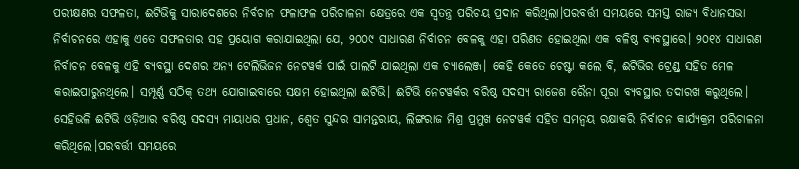ପରୀକ୍ଷଣର ସଫଳତା, ଈଟିଭିକୁ ସାରାଦେଶରେ ନିର୍ବଚାନ ଫଳାଫଳ ପରିଚାଳନା କ୍ଷେତ୍ରରେ ଏକ ସ୍ୱତନ୍ତ୍ର ପରିଚୟ ପ୍ରଦାନ କରିଥିଲା।ପରବର୍ତ୍ତୀ ସମୟରେ ସମସ୍ତ ରାଜ୍ୟ ବିଧାନସଭା ନିର୍ବାଚନରେ ଏହାକୁ ଏତେ ସଫଳତାର ସହ ପ୍ରୟୋଗ କରାଯାଇଥିଲା ଯେ, ୨୦୦୯ ସାଧାରଣ ନିର୍ବାଚନ ବେଳକୁ ଏହା ପରିଣତ ହୋଇଥିଲା ଏକ ବଳିଷ୍ଠ ବ୍ୟବସ୍ଥାରେ। ୨୦୧୪ ସାଧାରଣ ନିର୍ବାଚନ ବେଳକୁ ଏହି ବ୍ୟବସ୍ଥା ଦେଶର ଅନ୍ୟ ଟେଲିଭିଜନ ନେଟୱର୍କ ପାଇଁ ପାଲଟି ଯାଇଥିଲା ଏକ ଚ୍ୟାଲେଞ୍ଜ। କେହି କେତେ ଚେଷ୍ଟା କଲେ ବି, ଈଟିଭିର ଟ୍ରେଣ୍ଡ୍ ସହିତ ମେଳ କରାଇପାରୁନଥିଲେ। ସମ୍ପୂର୍ଣ୍ଣ ସଠିକ୍ ତଥ୍ୟ ଯୋଗାଇବାରେ ସକ୍ଷମ ହୋଇଥିଲା ଈଟିଭି। ଈଟିଭି ନେଟୱର୍କର ବରିଷ୍ଠ ସଦସ୍ୟ ରାଜେଶ ରୈନା ପୂରା ବ୍ୟବସ୍ଥାର ତଦାରଖ କରୁଥିଲେ। ସେହିଭଳି ଈଟିଭି ଓଡ଼ିଆର ବରିଷ୍ଠ ସଦସ୍ୟ ମାୟାଧର ପ୍ରଧାନ, ଶ୍ୱେତ ସୁନ୍ଦର ସାମନ୍ତରାୟ, ଲିଙ୍ଗରାଜ ମିଶ୍ର ପ୍ରମୁଖ ନେଟୱର୍କ ସହିତ ସମନ୍ୱୟ ରକ୍ଷାକରି ନିର୍ବାଚନ କାର୍ଯ୍ୟକ୍ରମ ପରିଚାଳନା କରିଥିଲେ।ପରବର୍ତ୍ତୀ ସମୟରେ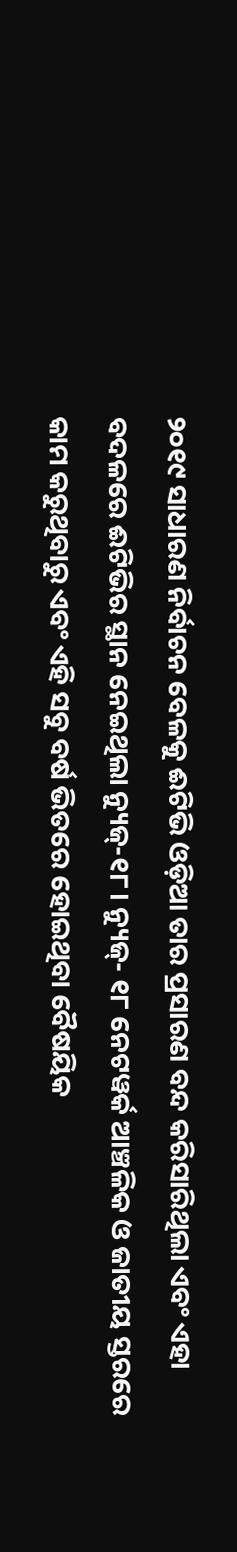୨୦୧୯ ସାଧାରଣ ନିର୍ବାଚନ ବେଳକୁ ଈଟିଭି ଓଡ଼ିଆ ତାର ପ୍ରସାରଣ ବନ୍ଦ କରିସାରିଥିଲା ଏବଂ ଏହା ବଦଳରେ ଈଟିଭିର ସ୍ଥାନ ନେଇଥିଲା ନ୍ୟୁଜ୍-୧୮। ନ୍ୟୁଜ୍- ୧୮ ନେଟୱର୍କ ଆଞ୍ଚଳିକ ଓ ଜାତୀୟ ସ୍ତରରେ କାମ କରୁଥିବାରୁ ଏବଂ ଏହି ସବୁ ବର୍ଷ ଭିତରେ ହୋଇଥିବା ବୈଷୟିକ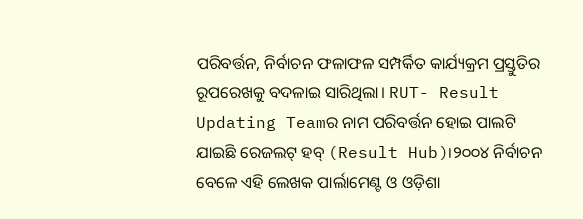ପରିବର୍ତ୍ତନ, ନିର୍ବାଚନ ଫଳାଫଳ ସମ୍ପର୍କିତ କାର୍ଯ୍ୟକ୍ରମ ପ୍ରସ୍ତୁତିର ରୂପରେଖକୁ ବଦଳାଇ ସାରିଥିଲା। RUT- Result Updating Teamର ନାମ ପରିବର୍ତ୍ତନ ହୋଇ ପାଲଟି ଯାଇଛି ରେଜଲଟ୍ ହବ୍ (Result Hub)।୨୦୦୪ ନିର୍ବାଚନ ବେଳେ ଏହି ଲେଖକ ପାର୍ଲାମେଣ୍ଟ ଓ ଓଡ଼ିଶା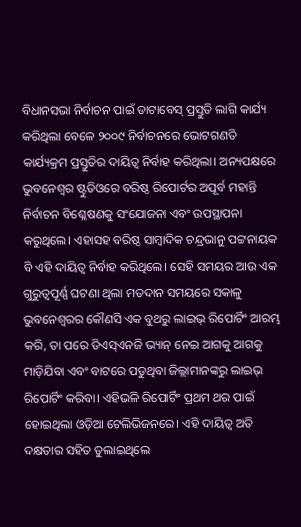ବିଧାନସଭା ନିର୍ବାଚନ ପାଇଁ ଡାଟାବେସ୍ ପ୍ରସ୍ତୁତି ଲାଗି କାର୍ଯ୍ୟ କରିଥିଲା ବେଳେ ୨୦୦୯ ନିର୍ବାଚନରେ ଭୋଟଗଣତି କାର୍ଯ୍ୟକ୍ରମ ପ୍ରସ୍ତୁତିର ଦାୟିତ୍ୱ ନିର୍ବାହ କରିଥିଲା। ଅନ୍ୟପକ୍ଷରେ ଭୁବନେଶ୍ୱର ଷ୍ଟୁଡିଓରେ ବରିଷ୍ଠ ରିପୋର୍ଟର ଅପୂର୍ବ ମହାନ୍ତି ନିର୍ବାଚନ ବିଶ୍ଳେଷଣକୁ ସଂଯୋଜନା ଏବଂ ଉପସ୍ଥାପନା କରୁଥିଲେ। ଏହାସହ ବରିଷ୍ଠ ସାମ୍ବାଦିକ ଚନ୍ଦ୍ରଭାନୁ ପଟ୍ଟନାୟକ ବି ଏହି ଦାୟିତ୍ୱ ନିର୍ବାହ କରିଥିଲେ। ସେହି ସମୟର ଆଉ ଏକ ଗୁରୁତ୍ୱପୂର୍ଣ୍ଣ ଘଟଣା ଥିଲା ମତଦାନ ସମୟରେ ସକାଳୁ ଭୁବନେଶ୍ୱରର କୌଣସି ଏକ ବୁଥରୁ ଲାଇଭ୍ ରିପୋର୍ଟିଂ ଆରମ୍ଭ କରି, ତା ପରେ ଡିଏସ୍ଏନଜି ଭ୍ୟାନ୍ ନେଇ ଆଗକୁ ଆଗକୁ ମାଡ଼ିଯିବା ଏବଂ ବାଟରେ ପଡୁଥିବା ଜିଲ୍ଲାମାନଙ୍କରୁ ଲାଇଭ୍ ରିପୋର୍ଟିଂ କରିବା। ଏହିଭଳି ରିପୋର୍ଟିଂ ପ୍ରଥମ ଥର ପାଇଁ ହୋଇଥିଲା ଓଡ଼ିଆ ଟେଲିଭିଜନରେ। ଏହି ଦାୟିତ୍ୱ ଅତି ଦକ୍ଷତାର ସହିତ ତୁଲାଇଥିଲେ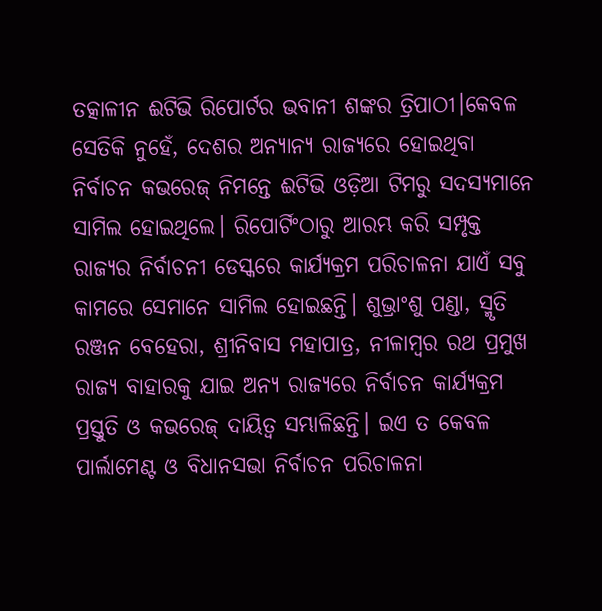ତତ୍କାଳୀନ ଈଟିଭି ରିପୋର୍ଟର ଭବାନୀ ଶଙ୍କର ତ୍ରିପାଠୀ।କେବଳ ସେତିକି ନୁହେଁ, ଦେଶର ଅନ୍ୟାନ୍ୟ ରାଜ୍ୟରେ ହୋଇଥିବା ନିର୍ବାଚନ କଭରେଜ୍ ନିମନ୍ତେ ଈଟିଭି ଓଡ଼ିଆ ଟିମରୁ ସଦସ୍ୟମାନେ ସାମିଲ ହୋଇଥିଲେ। ରିପୋର୍ଟିଂଠାରୁ ଆରମ୍ଭ କରି ସମ୍ପୃକ୍ତ ରାଜ୍ୟର ନିର୍ବାଚନୀ ଡେସ୍କରେ କାର୍ଯ୍ୟକ୍ରମ ପରିଚାଳନା ଯାଏଁ ସବୁ କାମରେ ସେମାନେ ସାମିଲ ହୋଇଛନ୍ତି। ଶୁଭ୍ରାଂଶୁ ପଣ୍ଡା, ସ୍ମୃତି ରଞ୍ଜନ ବେହେରା, ଶ୍ରୀନିବାସ ମହାପାତ୍ର, ନୀଳାମ୍ବର ରଥ ପ୍ରମୁଖ ରାଜ୍ୟ ବାହାରକୁ ଯାଇ ଅନ୍ୟ ରାଜ୍ୟରେ ନିର୍ବାଚନ କାର୍ଯ୍ୟକ୍ରମ ପ୍ରସ୍ତୁତି ଓ କଭରେଜ୍ ଦାୟିତ୍ୱ ସମ୍ଭାଳିଛନ୍ତି। ଇଏ ତ କେବଳ ପାର୍ଲାମେଣ୍ଟ ଓ ବିଧାନସଭା ନିର୍ବାଚନ ପରିଚାଳନା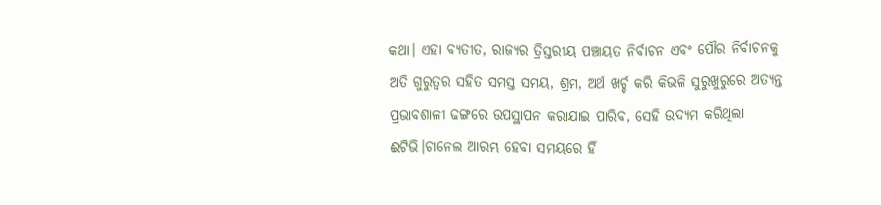କଥା। ଏହା ବ୍ୟତୀତ, ରାଜ୍ୟର ତ୍ରିସ୍ତରୀୟ ପଞ୍ଚାୟତ ନିର୍ବାଚନ ଏବଂ ପୌର ନିର୍ବାଚନକୁ ଅତି ଗୁରୁତ୍ୱର ସହିତ ସମସ୍ତ ସମୟ, ଶ୍ରମ, ଅର୍ଥ ଖର୍ଚ୍ଚ କରି କିଭଳି ସୁରୁଖୁରୁରେ ଅତ୍ୟନ୍ତ ପ୍ରଭାବଶାଳୀ ଢଙ୍ଗରେ ଉପସ୍ଥାପନ କରାଯାଇ ପାରିବ, ସେହି ଉଦ୍ୟମ କରିଥିଲା ଈଟିଭି।ଚାନେଲ ଆରମ୍ଭ ହେବା ସମୟରେ ହିଁ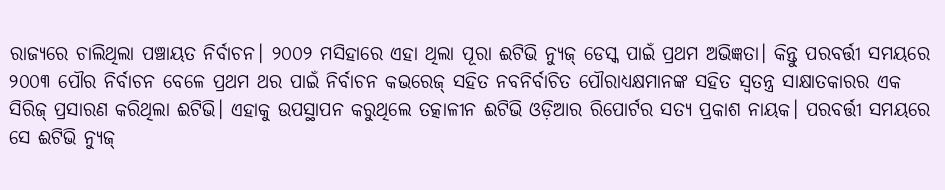ରାଜ୍ୟରେ ଚାଲିଥିଲା ପଞ୍ଚାୟତ ନିର୍ବାଚନ। ୨୦୦୨ ମସିହାରେ ଏହା ଥିଲା ପୂରା ଈଟିଭି ନ୍ୟୁଜ୍ ଡେସ୍କ ପାଇଁ ପ୍ରଥମ ଅଭିଜ୍ଞତା। କିନ୍ତୁ ପରବର୍ତ୍ତୀ ସମୟରେ ୨୦୦୩ ପୌର ନିର୍ବାଚନ ବେଳେ ପ୍ରଥମ ଥର ପାଇଁ ନିର୍ବାଚନ କଭରେଜ୍ ସହିତ ନବନିର୍ବାଚିତ ପୌରାଧ୍ୟକ୍ଷମାନଙ୍କ ସହିତ ସ୍ୱତନ୍ତ୍ର ସାକ୍ଷାତକାରର ଏକ ସିରିଜ୍ ପ୍ରସାରଣ କରିଥିଲା ଈଟିଭି। ଏହାକୁ ଉପସ୍ଥାପନ କରୁଥିଲେ ତତ୍କାଳୀନ ଈଟିଭି ଓଡ଼ିଆର ରିପୋର୍ଟର ସତ୍ୟ ପ୍ରକାଶ ନାୟକ। ପରବର୍ତ୍ତୀ ସମୟରେ ସେ ଈଟିଭି ନ୍ୟୁଜ୍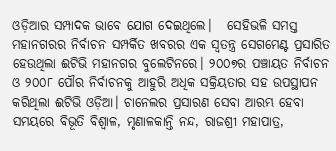ଓଡ଼ିଆର ସମ୍ପାଦକ ଭାବେ ଯୋଗ ଦେଇଥିଲେ।   ସେହିଭଳି ସମସ୍ତ ମହାନଗରର ନିର୍ବାଚନ ସମ୍ପର୍କିତ ଖବରର ଏକ ସ୍ୱତନ୍ତ୍ର ସେଗମେଣ୍ଟ ପ୍ରସାରିତ ହେଉଥିଲା ଈଟିଭି ମହାନଗର ବୁଲେଟିନରେ। ୨୦୦୭ର ପଞ୍ଚାୟତ ନିର୍ବାଚନ ଓ ୨୦୦୮ ପୌର ନିର୍ବାଚନକୁ ଆହୁରି ଅଧିକ ସକ୍ରିୟତାର ସହ ଉପସ୍ଥାପନ କରିଥିଲା ଈଟିଭି ଓଡ଼ିଆ। ଚାନେଲର ପ୍ରସାରଣ ସେବା ଆରମ୍ଭ ହେବା ସମୟରେ ବିଭୂତି ବିଶ୍ୱାଳ, ମୃଣାଳକାନ୍ତି ନନ୍ଦ, ରାଜଶ୍ରୀ ମହାପାତ୍ର,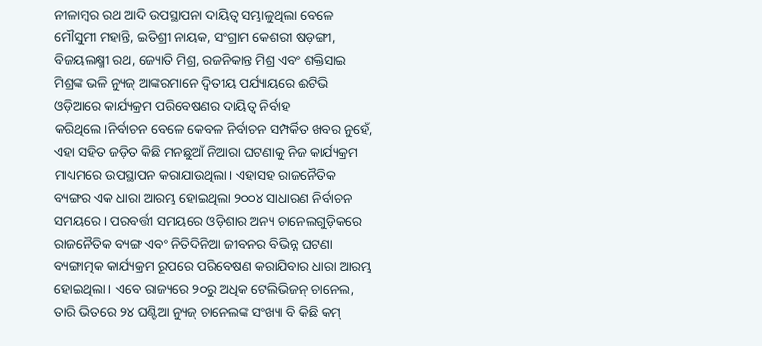ନୀଳାମ୍ବର ରଥ ଆଦି ଉପସ୍ଥାପନା ଦାୟିତ୍ୱ ସମ୍ଭାଳୁଥିଲା ବେଳେ ମୌସୁମୀ ମହାନ୍ତି, ଇତିଶ୍ରୀ ନାୟକ, ସଂଗ୍ରାମ କେଶରୀ ଷଡ଼ଙ୍ଗୀ, ବିଜୟଲକ୍ଷ୍ମୀ ରଥ, ଜ୍ୟୋତି ମିଶ୍ର, ରଜନିକାନ୍ତ ମିଶ୍ର ଏବଂ ଶକ୍ତିସାଇ ମିଶ୍ରଙ୍କ ଭଳି ନ୍ୟୁଜ୍ ଆଙ୍କରମାନେ ଦ୍ୱିତୀୟ ପର୍ଯ୍ୟାୟରେ ଈଟିଭି ଓଡ଼ିଆରେ କାର୍ଯ୍ୟକ୍ରମ ପରିବେଷଣର ଦାୟିତ୍ୱ ନିର୍ବାହ କରିଥିଲେ।ନିର୍ବାଚନ ବେଳେ କେବଳ ନିର୍ବାଚନ ସମ୍ପର୍କିତ ଖବର ନୁହେଁ, ଏହା ସହିତ ଜଡ଼ିତ କିଛି ମନଛୁଆଁ ନିଆରା ଘଟଣାକୁ ନିଜ କାର୍ଯ୍ୟକ୍ରମ ମାଧ୍ୟମରେ ଉପସ୍ଥାପନ କରାଯାଉଥିଲା। ଏହାସହ ରାଜନୈତିକ ବ୍ୟଙ୍ଗର ଏକ ଧାରା ଆରମ୍ଭ ହୋଇଥିଲା ୨୦୦୪ ସାଧାରଣ ନିର୍ବାଚନ ସମୟରେ। ପରବର୍ତ୍ତୀ ସମୟରେ ଓଡ଼ିଶାର ଅନ୍ୟ ଚାନେଲଗୁଡ଼ିକରେ ରାଜନୈତିକ ବ୍ୟଙ୍ଗ ଏବଂ ନିତିଦିନିଆ ଜୀବନର ବିଭିନ୍ନ ଘଟଣା ବ୍ୟଙ୍ଗାତ୍ମକ କାର୍ଯ୍ୟକ୍ରମ ରୂପରେ ପରିବେଷଣ କରାଯିବାର ଧାରା ଆରମ୍ଭ ହୋଇଥିଲା। ଏବେ ରାଜ୍ୟରେ ୨୦ରୁ ଅଧିକ ଟେଲିଭିଜନ୍ ଚାନେଲ, ତାରି ଭିତରେ ୨୪ ଘଣ୍ଟିଆ ନ୍ୟୁଜ୍ ଚାନେଲଙ୍କ ସଂଖ୍ୟା ବି କିଛି କମ୍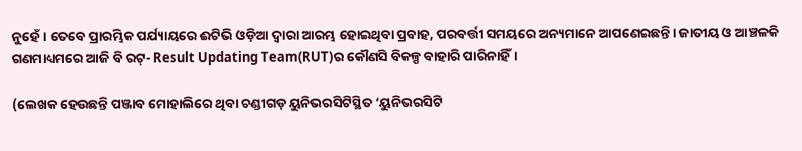ନୁହେଁ। ତେବେ ପ୍ରାରମ୍ଭିକ ପର୍ଯ୍ୟାୟରେ ଈଟିଭି ଓଡ଼ିଆ ଦ୍ୱାରା ଆରମ୍ଭ ହୋଇଥିବା ପ୍ରବାହ, ପରବର୍ତ୍ତୀ ସମୟରେ ଅନ୍ୟମାନେ ଆପଣେଇଛନ୍ତି। ଜାତୀୟ ଓ ଆଞ୍ଚଳକି ଗଣମାଧ୍ୟମରେ ଆଜି ବି ରଟ୍- Result Updating Team(RUT)ର କୌଣସି ବିକଳ୍ପ ବାହାରି ପାରିନାହିଁ।

(ଲେଖକ ହେଉଛନ୍ତି ପଞ୍ଜାବ ମୋହାଲିରେ ଥିବା ଚଣ୍ଡୀଗଡ଼ ୟୁନିଭରସିଟିସ୍ଥିତ ‘ୟୁନିଭରସିଟି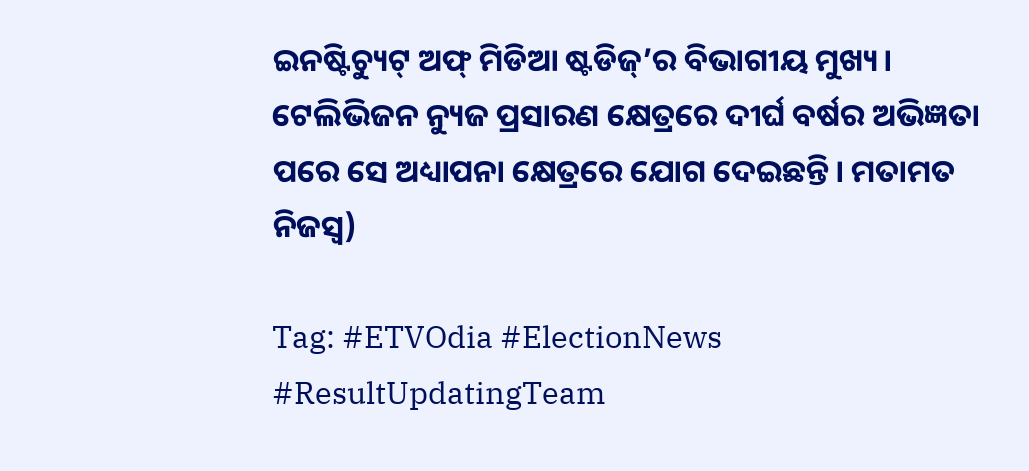ଇନଷ୍ଟିଚ୍ୟୁଟ୍ ଅଫ୍ ମିଡିଆ ଷ୍ଟଡିଜ୍’ର ବିଭାଗୀୟ ମୁଖ୍ୟ। ଟେଲିଭିଜନ ନ୍ୟୁଜ ପ୍ରସାରଣ କ୍ଷେତ୍ରରେ ଦୀର୍ଘ ବର୍ଷର ଅଭିଜ୍ଞତା ପରେ ସେ ଅଧ୍ୟାପନା କ୍ଷେତ୍ରରେ ଯୋଗ ଦେଇଛନ୍ତି। ମତାମତ ନିଜସ୍ୱ)

Tag: #ETVOdia #ElectionNews #ResultUpdatingTeam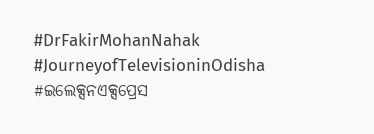#DrFakirMohanNahak #JourneyofTelevisioninOdisha #ଇଲେକ୍ସନଏକ୍ସପ୍ରେସ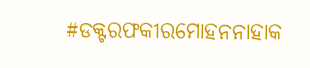#ଡକ୍ଟରଫକୀରମୋହନନାହାକ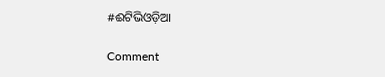#ଈଟିଭିଓଡ଼ିଆ

Comment